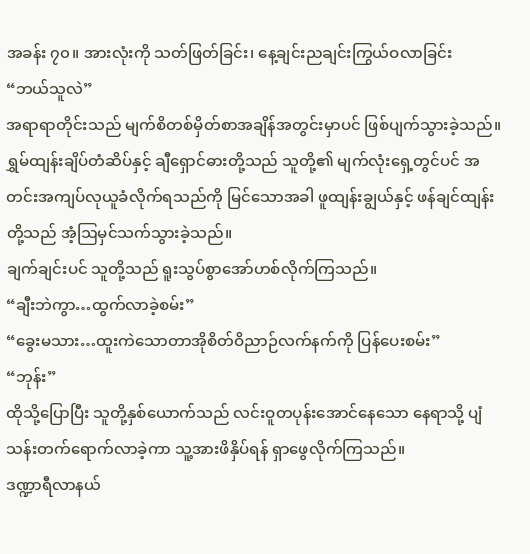အခန်း ၇၀။ အားလုံးကို သတ်ဖြတ်ခြင်း၊ နေ့ချင်းညချင်းကြွယ်ဝလာခြင်း
“ဘယ်သူလဲ”
အရာရာတိုင်းသည် မျက်စိတစ်မှိတ်စာအချိန်အတွင်းမှာပင် ဖြစ်ပျက်သွားခဲ့သည်။
ရွှမ်ထျန်းချိပ်တံဆိပ်နှင့် ချီရှောင်ဓားတို့သည် သူတို့၏ မျက်လုံးရှေ့တွင်ပင် အတင်းအကျပ်လုယူခံလိုက်ရသည်ကို မြင်သောအခါ ဖူထျန်းချွယ်နှင့် ဖန်ချင်ထျန်းတို့သည် အံ့ဩမှင်သက်သွားခဲ့သည်။
ချက်ချင်းပင် သူတို့သည် ရူးသွပ်စွာအော်ဟစ်လိုက်ကြသည်။
“ချီးဘဲကွာ…ထွက်လာခဲ့စမ်း”
“ခွေးမသား…ထူးကဲသောတာအိုစိတ်ဝိညာဉ်လက်နက်ကို ပြန်ပေးစမ်း”
“ဘုန်း”
ထိုသို့ပြောပြီး သူတို့နှစ်ယောက်သည် လင်းဝူတပုန်းအောင်နေသော နေရာသို့ ပျံသန်းတက်ရောက်လာခဲ့ကာ သူ့အားဖိနှိပ်ရန် ရှာဖွေလိုက်ကြသည်။
ဒဏ္ဍာရီလာနယ်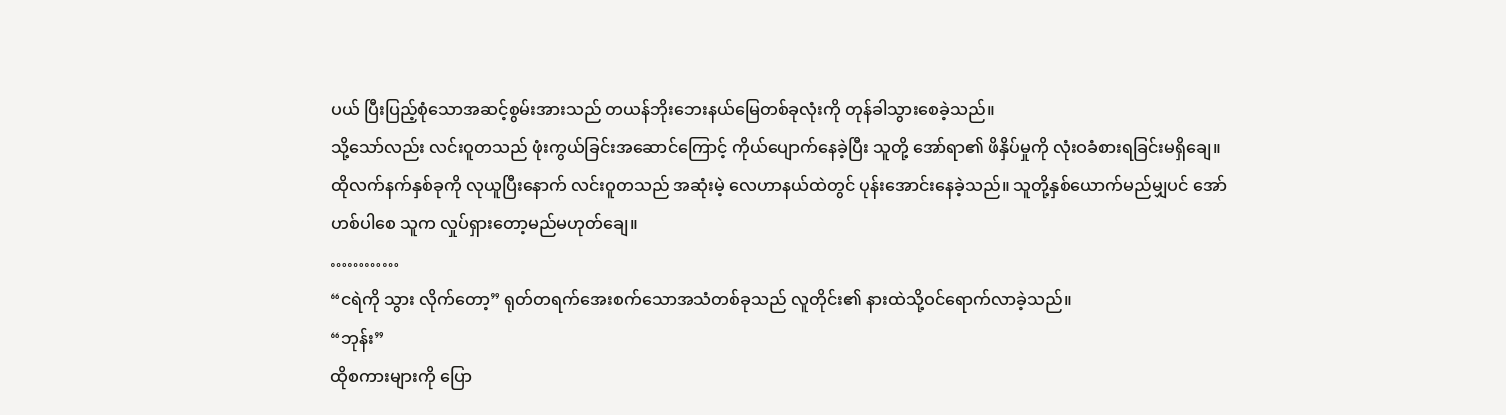ပယ် ပြီးပြည့်စုံသောအဆင့်စွမ်းအားသည် တယန်ဘိုးဘေးနယ်မြေတစ်ခုလုံးကို တုန်ခါသွားစေခဲ့သည်။
သို့သော်လည်း လင်းဝူတသည် ဖုံးကွယ်ခြင်းအဆောင်ကြောင့် ကိုယ်ပျောက်နေခဲ့ပြီး သူတို့ အော်ရာ၏ ဖိနှိပ်မှုကို လုံးဝခံစားရခြင်းမရှိချေ။
ထိုလက်နက်နှစ်ခုကို လုယူပြီးနောက် လင်းဝူတသည် အဆုံးမဲ့ လေဟာနယ်ထဲတွင် ပုန်းအောင်းနေခဲ့သည်။ သူတို့နှစ်ယောက်မည်မျှပင် အော်ဟစ်ပါစေ သူက လှုပ်ရှားတော့မည်မဟုတ်ချေ။
…………
“ငရဲကို သွား လိုက်တော့” ရုတ်တရက်အေးစက်သောအသံတစ်ခုသည် လူတိုင်း၏ နားထဲသို့ဝင်ရောက်လာခဲ့သည်။
“ဘုန်း”
ထိုစကားများကို ပြော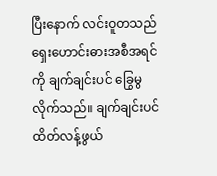ပြီးနောက် လင်းဝူတသည် ရှေးဟောင်းဓားအစီအရင်ကို ချက်ချင်းပင် ခြွေမွလိုက်သည်။ ချက်ချင်းပင် ထိတ်လန့်ဖွယ်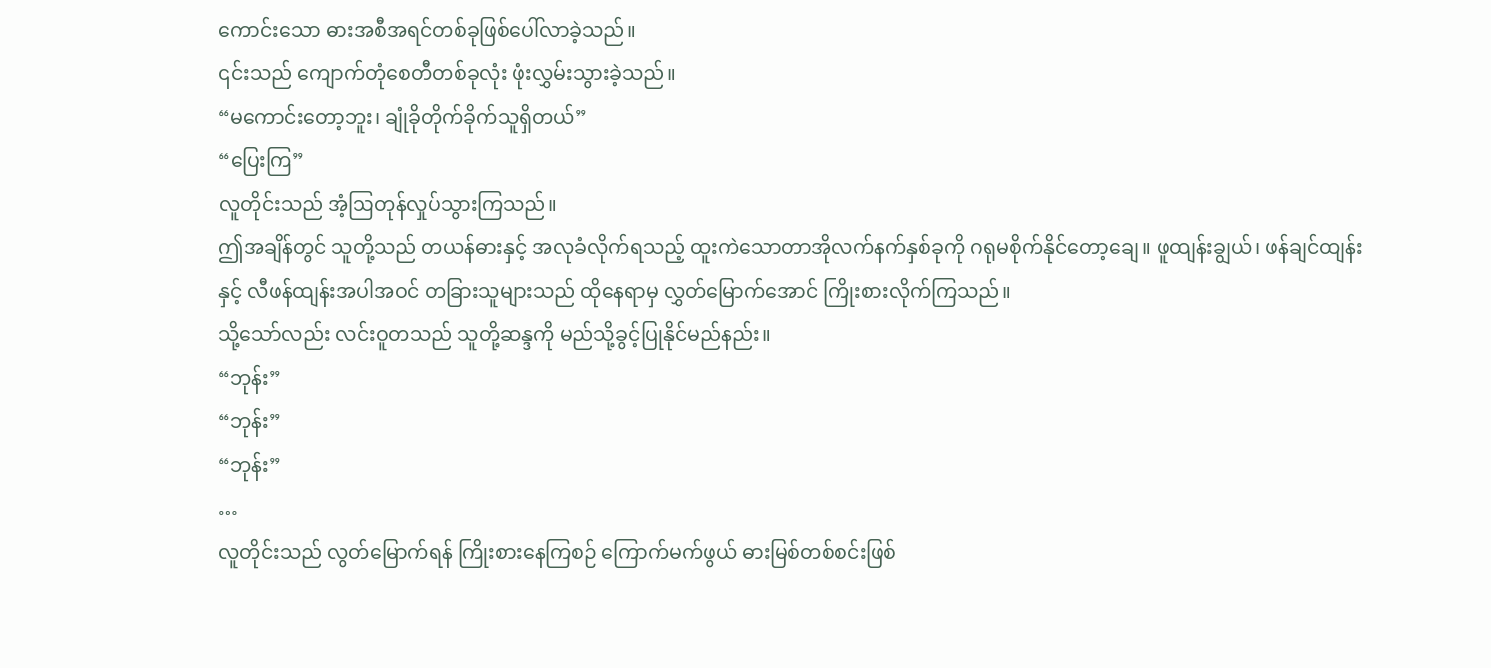ကောင်းသော ဓားအစီအရင်တစ်ခုဖြစ်ပေါ်လာခဲ့သည်။
၎င်းသည် ကျောက်တုံစေတီတစ်ခုလုံး ဖုံးလွှမ်းသွားခဲ့သည်။
“မကောင်းတော့ဘူး၊ ချုံခိုတိုက်ခိုက်သူရှိတယ်”
“ပြေးကြ”
လူတိုင်းသည် အံ့ဩတုန်လှုပ်သွားကြသည်။
ဤအချိန်တွင် သူတို့သည် တယန်ဓားနှင့် အလုခံလိုက်ရသည့် ထူးကဲသောတာအိုလက်နက်နှစ်ခုကို ဂရုမစိုက်နိုင်တော့ချေ။ ဖူထျန်းချွယ်၊ ဖန်ချင်ထျန်းနှင့် လီဖန်ထျန်းအပါအဝင် တခြားသူများသည် ထိုနေရာမှ လွှတ်မြောက်အောင် ကြိုးစားလိုက်ကြသည်။
သို့သော်လည်း လင်းဝူတသည် သူတို့ဆန္ဒကို မည်သို့ခွင့်ပြုနိုင်မည်နည်း။
“ဘုန်း”
“ဘုန်း”
“ဘုန်း”
…
လူတိုင်းသည် လွတ်မြောက်ရန် ကြိုးစားနေကြစဉ် ကြောက်မက်ဖွယ် ဓားမြစ်တစ်စင်းဖြစ်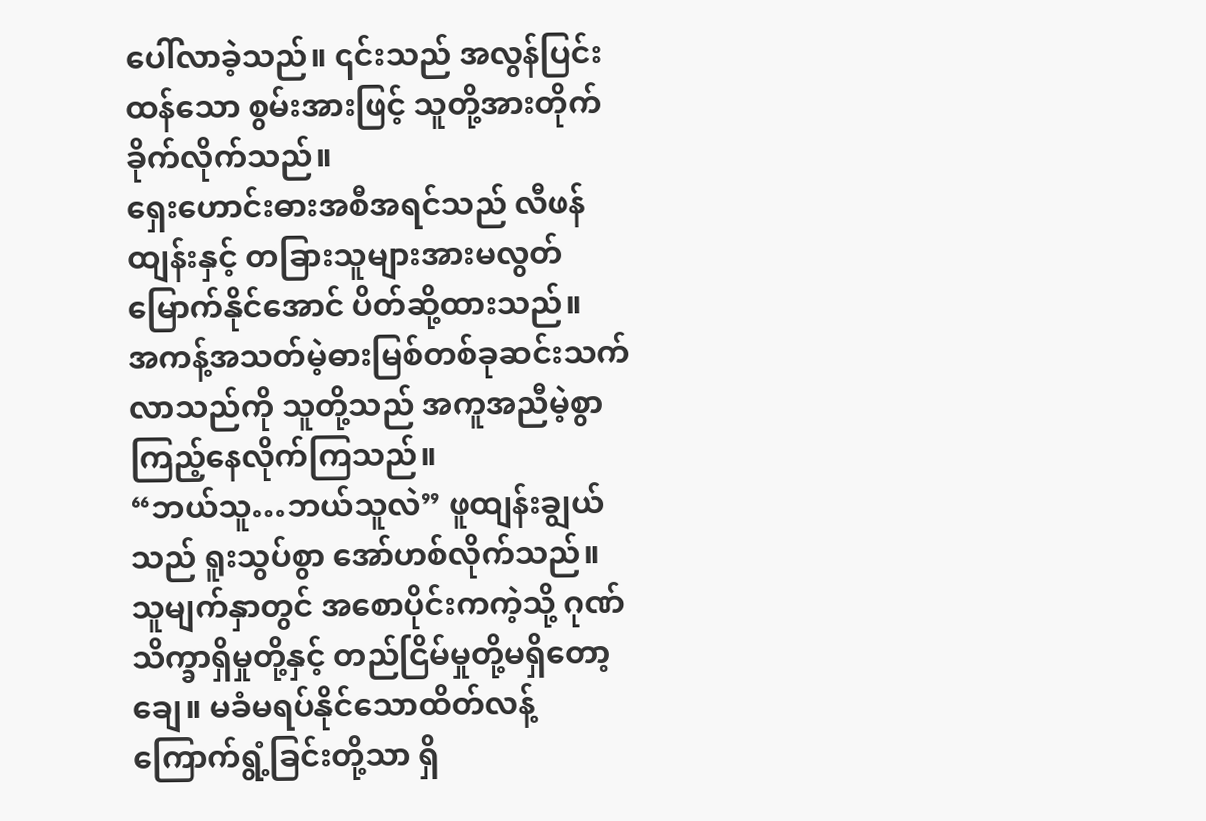ပေါ်လာခဲ့သည်။ ၎င်းသည် အလွန်ပြင်းထန်သော စွမ်းအားဖြင့် သူတို့အားတိုက်ခိုက်လိုက်သည်။
ရှေးဟောင်းဓားအစီအရင်သည် လီဖန်ထျန်းနှင့် တခြားသူများအားမလွတ်မြောက်နိုင်အောင် ပိတ်ဆို့ထားသည်။
အကန့်အသတ်မဲ့ဓားမြစ်တစ်ခုဆင်းသက်လာသည်ကို သူတို့သည် အကူအညီမဲ့စွာကြည့်နေလိုက်ကြသည်။
“ဘယ်သူ…ဘယ်သူလဲ” ဖူထျန်းချွယ်သည် ရူးသွပ်စွာ အော်ဟစ်လိုက်သည်။
သူမျက်နှာတွင် အစောပိုင်းကကဲ့သို့ ဂုဏ်သိက္ခာရှိမှုတို့နှင့် တည်ငြိမ်မှုတို့မရှိတော့ချေ။ မခံမရပ်နိုင်သောထိတ်လန့်ကြောက်ရွံ့ခြင်းတို့သာ ရှိ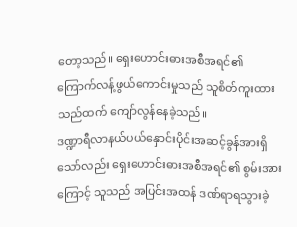တော့သည်။ ရှေးဟောင်းဓားအစီအရင်၏ ကြောက်လန့်ဖွယ်ကောင်းမှုသည် သူစိတ်ကူးထားသည်ထက် ကျော်လွန်နေခဲ့သည်။
ဒဏ္ဍာရီလာနယ်ပယ်နှောင်းပိုင်းအဆင့်ခွန်အားရှိသော်လည်း ရှေးဟောင်းဓားအစီအရင်၏ စွမ်းအားကြောင့် သူသည် အပြင်းအထန် ဒဏ်ရာရသွားခဲ့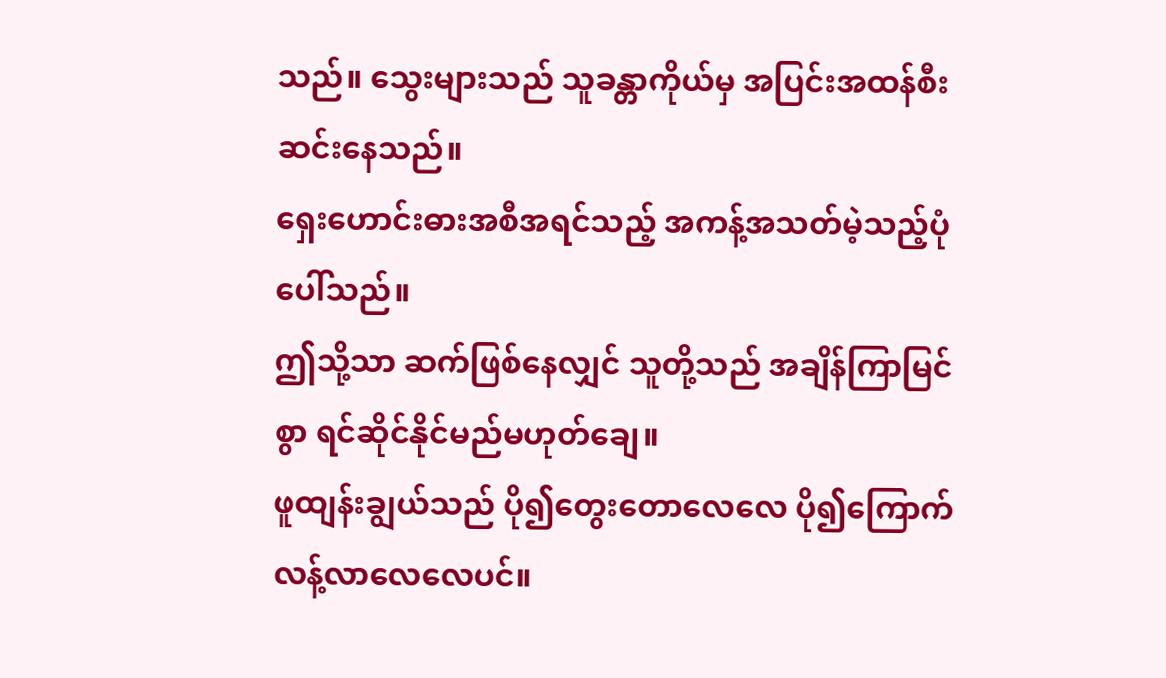သည်။ သွေးများသည် သူခန္တာကိုယ်မှ အပြင်းအထန်စီးဆင်းနေသည်။
ရှေးဟောင်းဓားအစီအရင်သည့် အကန့်အသတ်မဲ့သည့်ပုံပေါ်သည်။
ဤသို့သာ ဆက်ဖြစ်နေလျှင် သူတို့သည် အချိန်ကြာမြင်စွာ ရင်ဆိုင်နိုင်မည်မဟုတ်ချေ။
ဖူထျန်းချွယ်သည် ပို၍တွေးတောလေလေ ပို၍ကြောက်လန့်လာလေလေပင်။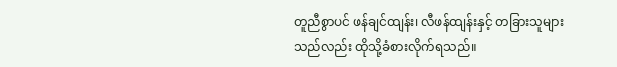တူညီစွာပင် ဖန်ချင်ထျန်း၊ လီဖန်ထျန်းနှင့် တခြားသူများသည်လည်း ထိုသို့ခံစားလိုက်ရသည်။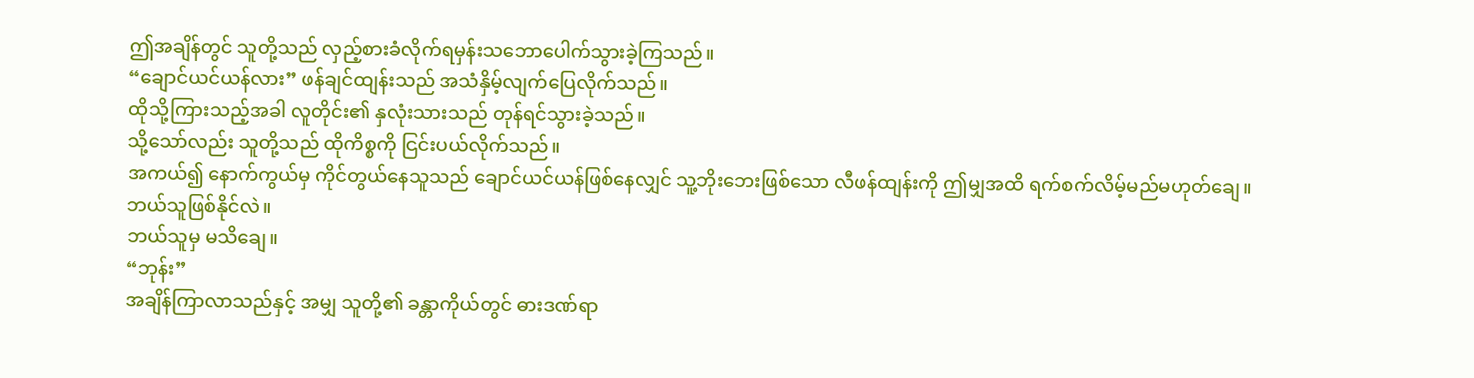ဤအချိန်တွင် သူတို့သည် လှည့်စားခံလိုက်ရမှန်းသဘောပေါက်သွားခဲ့ကြသည်။
“ချောင်ယင်ယန်လား” ဖန်ချင်ထျန်းသည် အသံနှိမ့်လျက်ပြေလိုက်သည်။
ထိုသို့ကြားသည့်အခါ လူတိုင်း၏ နှလုံးသားသည် တုန်ရင်သွားခဲ့သည်။
သို့သော်လည်း သူတို့သည် ထိုကိစ္စကို ငြင်းပယ်လိုက်သည်။
အကယ်၍ နောက်ကွယ်မှ ကိုင်တွယ်နေသူသည် ချောင်ယင်ယန်ဖြစ်နေလျှင် သူ့ဘိုးဘေးဖြစ်သော လီဖန်ထျန်းကို ဤမျှအထိ ရက်စက်လိမ့်မည်မဟုတ်ချေ။
ဘယ်သူဖြစ်နိုင်လဲ။
ဘယ်သူမှ မသိချေ။
“ဘုန်း”
အချိန်ကြာလာသည်နှင့် အမျှ သူတို့၏ ခန္တာကိုယ်တွင် ဓားဒဏ်ရာ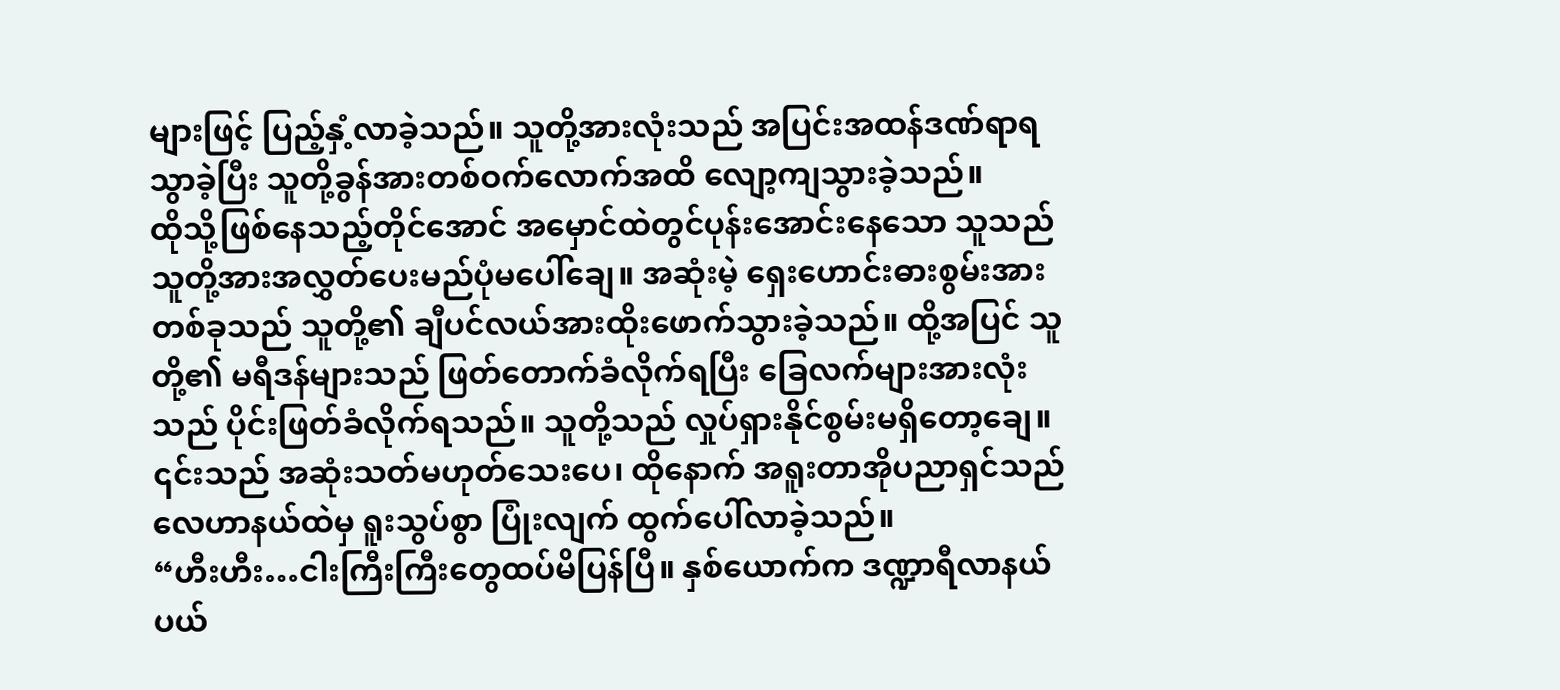များဖြင့် ပြည့်နှံ့လာခဲ့သည်။ သူတို့အားလုံးသည် အပြင်းအထန်ဒဏ်ရာရသွာခဲ့ပြီး သူတို့ခွန်အားတစ်ဝက်လောက်အထိ လျော့ကျသွားခဲ့သည်။
ထိုသို့ဖြစ်နေသည့်တိုင်အောင် အမှောင်ထဲတွင်ပုန်းအောင်းနေသော သူသည် သူတို့အားအလွှတ်ပေးမည်ပုံမပေါ်ချေ။ အဆုံးမဲ့ ရှေးဟောင်းဓားစွမ်းအားတစ်ခုသည် သူတို့၏ ချီပင်လယ်အားထိုးဖောက်သွားခဲ့သည်။ ထို့အပြင် သူတို့၏ မရီဒန်များသည် ဖြတ်တောက်ခံလိုက်ရပြီး ခြေလက်များအားလုံးသည် ပိုင်းဖြတ်ခံလိုက်ရသည်။ သူတို့သည် လှုပ်ရှားနိုင်စွမ်းမရှိတော့ချေ။
၎င်းသည် အဆုံးသတ်မဟုတ်သေးပေ၊ ထိုနောက် အရူးတာအိုပညာရှင်သည် လေဟာနယ်ထဲမှ ရူးသွပ်စွာ ပြုံးလျက် ထွက်ပေါ်လာခဲ့သည်။
“ဟီးဟီး…ငါးကြီးကြီးတွေထပ်မိပြန်ပြီ။ နှစ်ယောက်က ဒဏ္ဍာရီလာနယ်ပယ်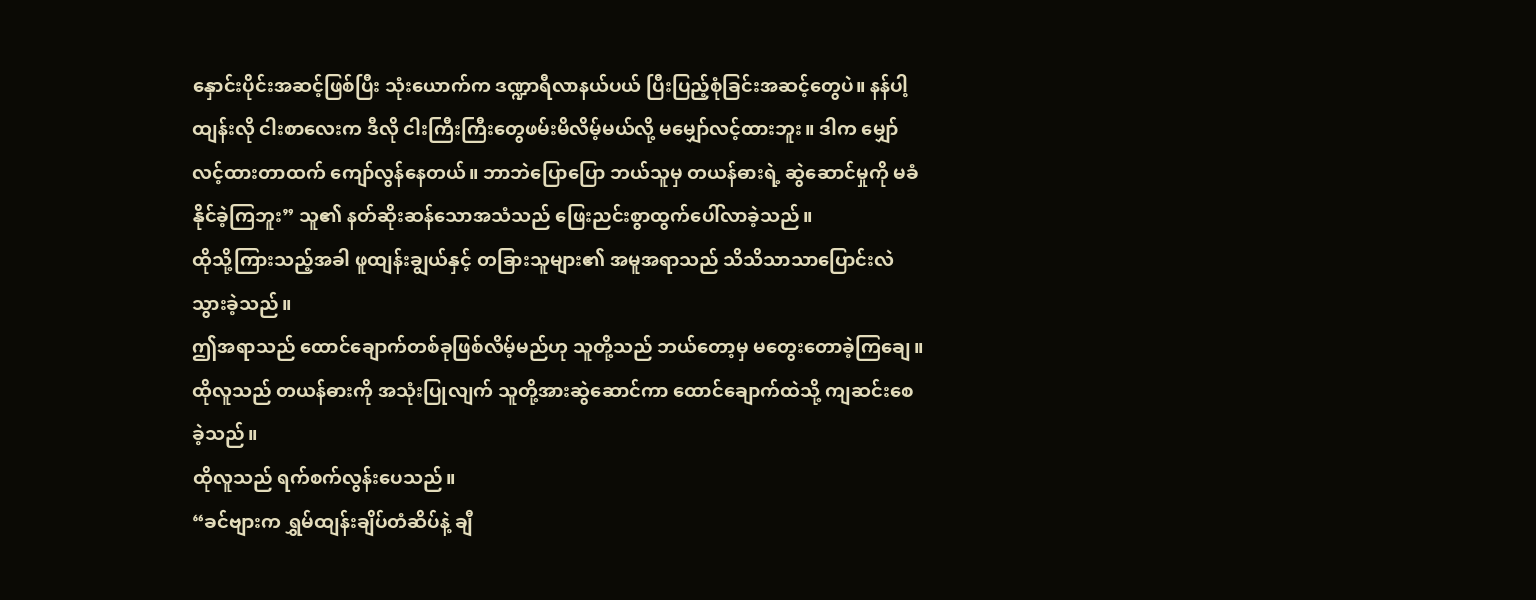နှောင်းပိုင်းအဆင့်ဖြစ်ပြီး သုံးယောက်က ဒဏ္ဍာရီလာနယ်ပယ် ပြီးပြည့်စုံခြင်းအဆင့်တွေပဲ။ နန်ပါ့ထျန်းလို ငါးစာလေးက ဒီလို ငါးကြီးကြီးတွေဖမ်းမိလိမ့်မယ်လို့ မမျှော်လင့်ထားဘူး။ ဒါက မျှော်လင့်ထားတာထက် ကျော်လွန်နေတယ်။ ဘာဘဲပြောပြော ဘယ်သူမှ တယန်ဓားရဲ့ ဆွဲဆောင်မှုကို မခံနိုင်ခဲ့ကြဘူး” သူ၏ နတ်ဆိုးဆန်သောအသံသည် ဖြေးညင်းစွာထွက်ပေါ်လာခဲ့သည်။
ထိုသို့ကြားသည့်အခါ ဖူထျန်းချွယ်နှင့် တခြားသူများ၏ အမူအရာသည် သိသိသာသာပြောင်းလဲသွားခဲ့သည်။
ဤအရာသည် ထောင်ချောက်တစ်ခုဖြစ်လိမ့်မည်ဟု သူတို့သည် ဘယ်တော့မှ မတွေးတောခဲ့ကြချေ။
ထိုလူသည် တယန်ဓားကို အသုံးပြုလျက် သူတို့အားဆွဲဆောင်ကာ ထောင်ချောက်ထဲသို့ ကျဆင်းစေခဲ့သည်။
ထိုလူသည် ရက်စက်လွန်းပေသည်။
“ခင်ဗျားက ရွှမ်ထျန်းချိပ်တံဆိပ်နဲ့ ချီ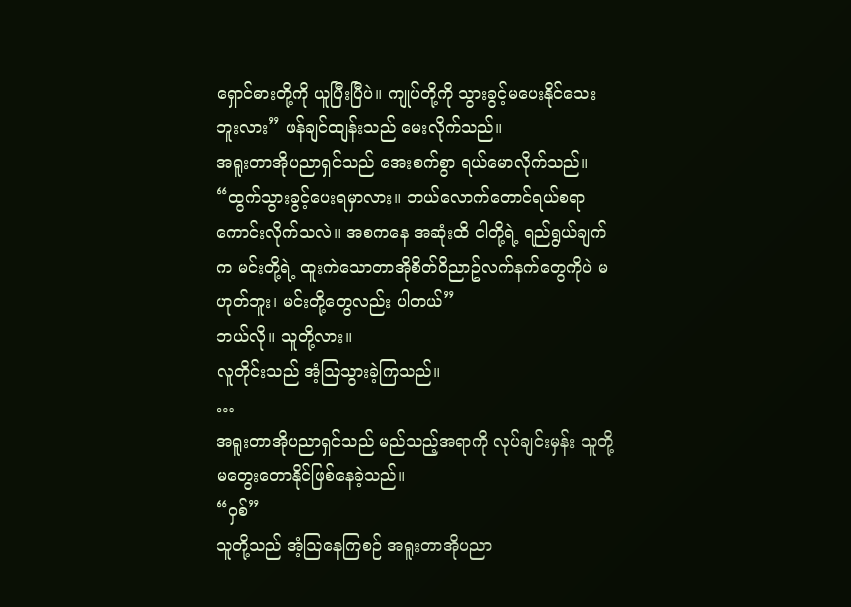ရှောင်ဓားတို့ကို ယူပြီးပြီပဲ။ ကျုပ်တို့ကို သွားခွင့်မပေးနိုင်သေးဘူးလား” ဖန်ချင်ထျန်းသည် မေးလိုက်သည်။
အရူးတာအိုပညာရှင်သည် အေးစက်စွာ ရယ်မောလိုက်သည်။
“ထွက်သွားခွင့်ပေးရမှာလား။ ဘယ်လောက်တောင်ရယ်စရာကောင်းလိုက်သလဲ။ အစကနေ အဆုံးထိ ငါတို့ရဲ့ ရည်ရွယ်ချက်က မင်းတို့ရဲ့ ထူးကဲသောတာအိုစိတ်ဝိညာဥ်လက်နက်တွေကိုပဲ မဟုတ်ဘူး၊ မင်းတို့တွေလည်း ပါတယ်”
ဘယ်လို။ သူတို့လား။
လူတိုင်းသည် အံ့ဩသွားခဲ့ကြသည်။
…
အရူးတာအိုပညာရှင်သည် မည်သည့်အရာကို လုပ်ချင်းမှန်း သူတို့မတွေးတောနိုင်ဖြစ်နေခဲ့သည်။
“ဝှစ်”
သူတို့သည် အံ့ဩနေကြစဉ် အရူးတာအိုပညာ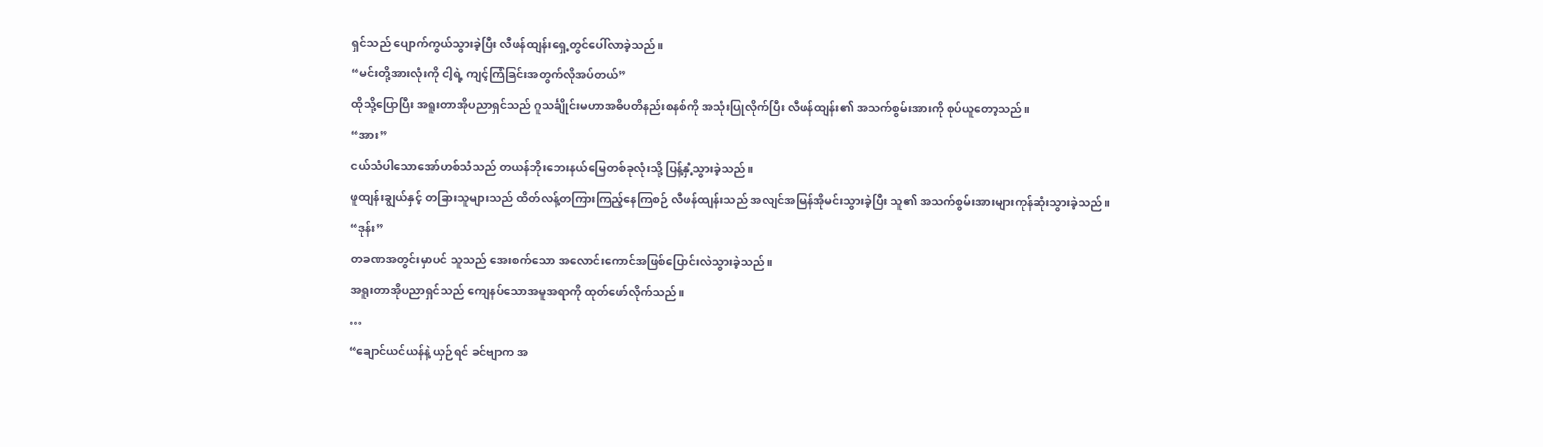ရှင်သည် ပျောက်ကွယ်သွားခဲ့ပြီး လီဖန်ထျန်းရှေ့တွင်ပေါ်လာခဲ့သည်။
“မင်းတို့အားလုံးကို ငါ့ရဲ့ ကျင့်ကြံခြင်းအတွက်လိုအပ်တယ်”
ထိုသို့ပြောပြီး အရူးတာအိုပညာရှင်သည် ဂူသင်္ချိုင်းမဟာအဓိပတိနည်းစနစ်ကို အသုံးပြုလိုက်ပြီး လီဖန်ထျန်း၏ အသက်စွမ်းအားကို စုပ်ယူတော့သည်။
“အား”
ငယ်သံပါသောအော်ဟစ်သံသည် တယန်ဘိုးဘေးနယ်မြေတစ်ခုလုံးသို့ ပြန့်နှံ့သွားခဲ့သည်။
ဖူထျန်းချွယ်နှင့် တခြားသူများသည် ထိတ်လန့်တကြားကြည့်နေကြစဉ် လီဖန်ထျန်းသည် အလျင်အမြန်အိုမင်းသွားခဲ့ပြီး သူ၏ အသက်စွမ်းအားများကုန်ဆုံးသွားခဲ့သည်။
“ဒုန်း”
တခဏအတွင်းမှာပင် သူသည် အေးစက်သော အလောင်းကောင်အဖြစ်ပြောင်းလဲသွားခဲ့သည်။
အရူးတာအိုပညာရှင်သည် ကျေနပ်သောအမူအရာကို ထုတ်ဖော်လိုက်သည်။
…
“ချောင်ယင်ယန်နဲ့ ယှဉ်ရင် ခင်ဗျာက အ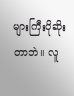များကြီးပိုဆိုးတာဘဲ။ လူ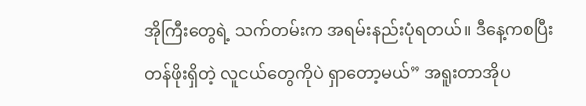အိုကြီးတွေရဲ့ သက်တမ်းက အရမ်းနည်းပုံရတယ်။ ဒီနေ့ကစပြီး တန်ဖိုးရှိတဲ့ လူငယ်တွေကိုပဲ ရှာတော့မယ်” အရူးတာအိုပ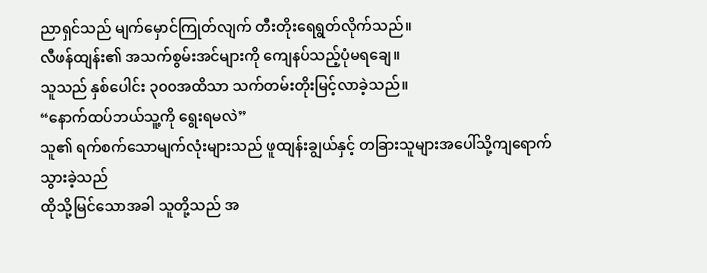ညာရှင်သည် မျက်မှောင်ကြုတ်လျက် တီးတိုးရေရွတ်လိုက်သည်။
လီဖန်ထျန်း၏ အသက်စွမ်းအင်များကို ကျေနပ်သည့်ပုံမရချေ။
သူသည် နှစ်ပေါင်း ၃၀၀အထိသာ သက်တမ်းတိုးမြင့်လာခဲ့သည်။
“နောက်ထပ်ဘယ်သူ့ကို ရွေးရမလဲ”
သူ၏ ရက်စက်သောမျက်လုံးများသည် ဖူထျန်းချွယ်နှင့် တခြားသူများအပေါ်သို့ကျရောက်သွားခဲ့သည်
ထိုသို့မြင်သောအခါ သူတို့သည် အ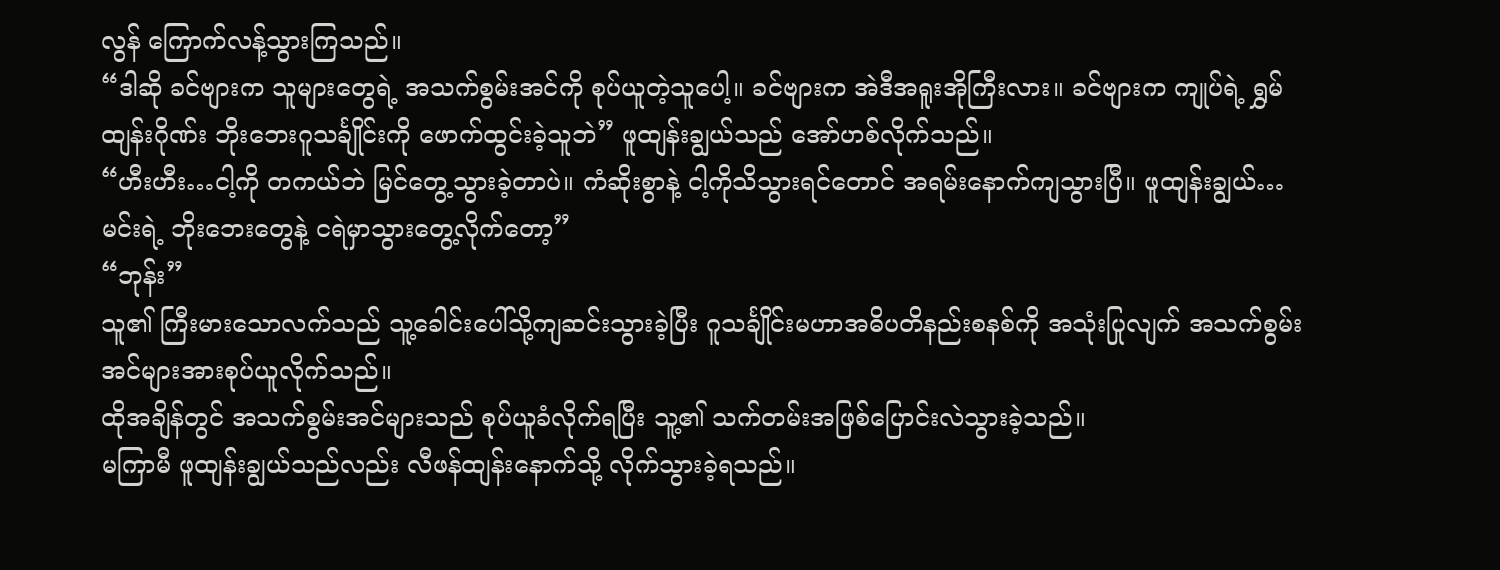လွန် ကြောက်လန့်သွားကြသည်။
“ဒါဆို ခင်ဗျားက သူများတွေရဲ့ အသက်စွမ်းအင်ကို စုပ်ယူတဲ့သူပေါ့။ ခင်ဗျားက အဲဒီအရူးအိုကြီးလား။ ခင်ဗျားက ကျုပ်ရဲ့ ရွှမ်ထျန်းဂိုဏ်း ဘိုးဘေးဂူသင်္ချိုင်းကို ဖောက်ထွင်းခဲ့သူဘဲ” ဖူထျန်းချွယ်သည် အော်ဟစ်လိုက်သည်။
“ဟီးဟီး…ငါ့ကို တကယ်ဘဲ မြင်တွေ့သွားခဲ့တာပဲ။ ကံဆိုးစွာနဲ့ ငါ့ကိုသိသွားရင်တောင် အရမ်းနောက်ကျသွားပြီ။ ဖူထျန်းချွယ်…မင်းရဲ့ ဘိုးဘေးတွေနဲ့ ငရဲမှာသွားတွေ့လိုက်တော့”
“ဘုန်း”
သူ၏ ကြီးမားသောလက်သည် သူ့ခေါင်းပေါ်သို့ကျဆင်းသွားခဲ့ပြီး ဂူသင်္ချိုင်းမဟာအဓိပတိနည်းစနစ်ကို အသုံးပြုလျက် အသက်စွမ်းအင်များအားစုပ်ယူလိုက်သည်။
ထိုအချိန်တွင် အသက်စွမ်းအင်များသည် စုပ်ယူခံလိုက်ရပြီး သူ့၏ သက်တမ်းအဖြစ်ပြောင်းလဲသွားခဲ့သည်။
မကြာမီ ဖူထျန်းချွယ်သည်လည်း လီဖန်ထျန်းနောက်သို့ လိုက်သွားခဲ့ရသည်။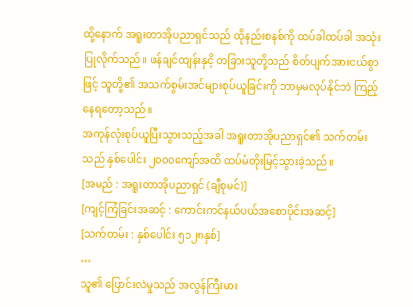ထို့နောက် အရူးတာအိုပညာရှင်သည် ထိုနည်းစနစ်ကို ထပ်ခါထပ်ခါ အသုံးပြုလိုက်သည်။ ဖန်ချင်ထျန်းနှငိ့ တခြားသူတို့သည် စိတ်ပျက်အားငယ်စွာဖြင့် သူတို့၏ အသက်စွမ်းအင်များစုပ်ယူခြင်းကို ဘာမှမလုပ်နိုင်ဘဲ ကြည့်နေရတော့သည်။
အကုန်လုံးစုပ်ယူပြီးသွားသည့်အခါ အရူးတာအိုပညာရှင်၏ သက်တမ်းသည် နှစ်ပေါင်း ၂၀၀၀ကျော်အထိ ထပ်မံတိုးမြင့်သွားခဲ့သည်။
[အမည် : အရူးတာအိုပညာရှင် (ချီစုမင်)]
[ကျင့်ကြံခြင်းအဆင့် : ကောင်းကင်နယ်ပယ်အစောပိုင်းအဆင့်]
[သက်တမ်း : နှစ်ပေါင်း ၅၁၂၈နှစ်]
…
သူ၏ ပြောင်းလဲမှုသည် အလွန်ကြီးမား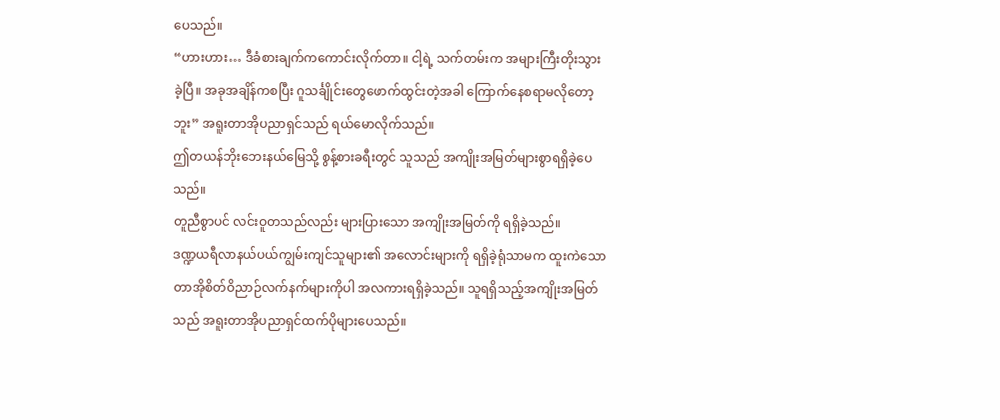ပေသည်။
“ဟားဟား… ဒီခံစားချက်ကကောင်းလိုက်တာ။ ငါ့ရဲ့ သက်တမ်းက အများကြီးတိုးသွားခဲ့ပြီ။ အခုအချိန်ကစပြီး ဂူသင်္ချိုင်းတွေဖောက်ထွင်းတဲ့အခါ ကြောက်နေစရာမလိုတော့ဘူး” အရူးတာအိုပညာရှင်သည် ရယ်မောလိုက်သည်။
ဤတယန်ဘိုးဘေးနယ်မြေသို့ စွန့်စားခရီးတွင် သူသည် အကျိုးအမြတ်များစွာရရှိခဲ့ပေသည်။
တူညီစွာပင် လင်းဝူတသည်လည်း များပြားသော အကျိုးအမြတ်ကို ရရှိခဲ့သည်။
ဒဏ္ဍယရီလာနယ်ပယ်ကျွမ်းကျင်သူများ၏ အလောင်းများကို ရရှိခဲ့ရုံသာမက ထူးကဲသောတာအိုစိတ်ဝိညာဉ်လက်နက်များကိုပါ အလကားရရှိခဲ့သည်။ သူရရှိသည့်အကျိုးအမြတ်သည် အရူးတာအိုပညာရှင်ထက်ပိုများပေသည်။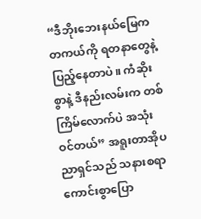“ဒီဘိုးဘေးနယ်မြေက တကယ်ကို ရတနာတွေနဲ့ပြည့်နေတာပဲ။ ကံဆိုးစွာနဲ့ ဒီနည်းလမ်းက တစ်ကြိမ်လောက်ပဲ အသုံးဝင်တယ်” အရူးတာအိုပညာရှင်သည် သနားစရာကောင်းစွာပြော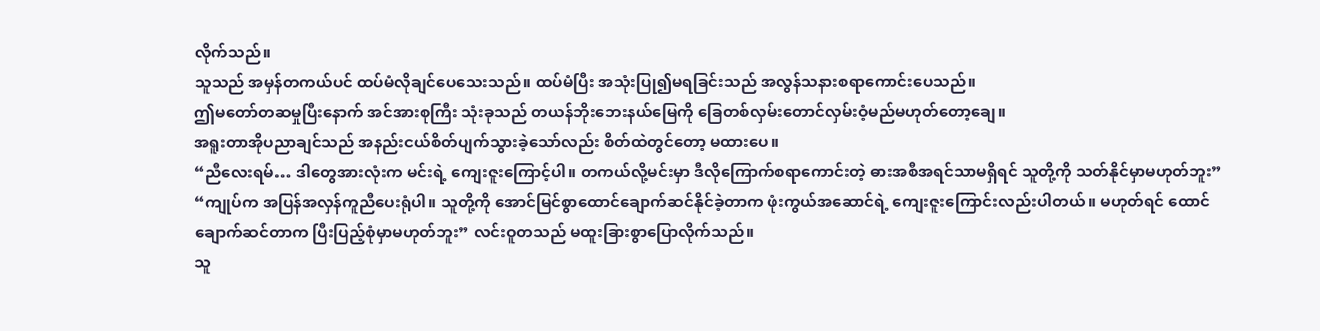လိုက်သည်။
သူသည် အမှန်တကယ်ပင် ထပ်မံလိုချင်ပေသေးသည်။ ထပ်မံပြီး အသုံးပြု၍မရခြင်းသည် အလွန်သနားစရာကောင်းပေသည်။
ဤမတော်တဆမှုပြီးနောက် အင်အားစုကြီး သုံးခုသည် တယန်ဘိုးဘေးနယ်မြေကို ခြေတစ်လှမ်းတောင်လှမ်းဝံ့မည်မဟုတ်တော့ချေ။
အရူးတာအိုပညာချင်သည် အနည်းငယ်စိတ်ပျက်သွားခဲ့သော်လည်း စိတ်ထဲတွင်တော့ မထားပေ။
“ညီလေးရမ်… ဒါတွေအားလုံးက မင်းရဲ့ ကျေးဇူးကြောင့်ပါ။ တကယ်လို့မင်းမှာ ဒီလိုကြောက်စရာကောင်းတဲ့ ဓားအစီအရင်သာမရှိရင် သူတို့ကို သတ်နိုင်မှာမဟုတ်ဘူး”
“ကျုပ်က အပြန်အလှန်ကူညီပေးရုံပါ။ သူတို့ကို အောင်မြင်စွာထောင်ချောက်ဆင်နိုင်ခဲ့တာက ဖုံးကွယ်အဆောင်ရဲ့ ကျေးဇူးကြောင်းလည်းပါတယ်။ မဟုတ်ရင် ထောင်ချောက်ဆင်တာက ပြီးပြည့်စုံမှာမဟုတ်ဘူး” လင်းဝူတသည် မထူးခြားစွာပြောလိုက်သည်။
သူ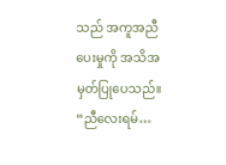သည် အကူအညီပေးမှုကို အသိအမှတ်ပြုပေသည်။
“ညီလေးရမ်…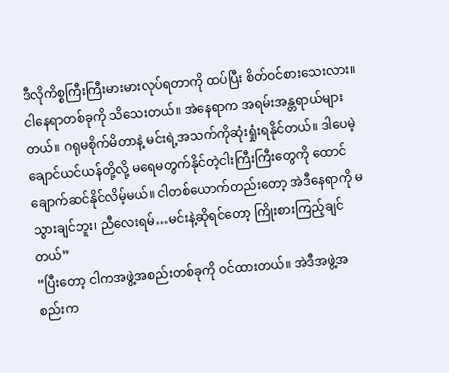ဒီလိုကိစ္စကြီးကြီးမားမားလုပ်ရတာကို ထပ်ပြီး စိတ်ဝင်စားသေးလား။ ငါနေရာတစ်ခုကို သိသေးတယ်။ အဲနေရာက အရမ်းအန္တရာယ်များတယ်။ ဂရုမစိုက်မိတာနဲ့ မင်းရဲ့အသက်ကိုဆုံးရှုံးရနိုင်တယ်။ ဒါပေမဲ့ ချောင်ယင်ယန်တို့လို့ မရေမတွက်နိုင်တဲ့ငါးကြီးကြီးတွေကို ထောင်ချောက်ဆင်နိုင်လိမ့်မယ်။ ငါတစ်ယောက်တည်းတော့ အဲဒီနေရာကို မသွားချင်ဘူး၊ ညီလေးရမ်…မင်းနဲ့ဆိုရင်တော့ ကြိုးစားကြည့်ချင်တယ်”
“ပြီးတော့ ငါကအဖွဲ့အစည်းတစ်ခုကို ဝင်ထားတယ်။ အဲဒီအဖွဲ့အစည်းက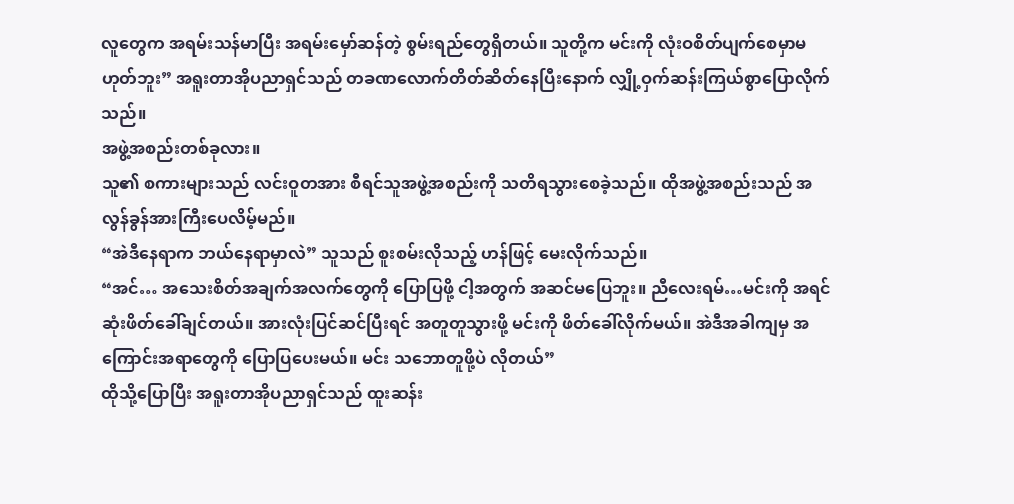လူတွေက အရမ်းသန်မာပြီး အရမ်းမှော်ဆန်တဲ့ စွမ်းရည်တွေရှိတယ်။ သူတို့က မင်းကို လုံးဝစိတ်ပျက်စေမှာမဟုတ်ဘူး” အရူးတာအိုပညာရှင်သည် တခဏလောက်တိတ်ဆိတ်နေပြီးနောက် လျှို့ဝှက်ဆန်းကြယ်စွာပြောလိုက်သည်။
အဖွဲ့အစည်းတစ်ခုလား။
သူ၏ စကားများသည် လင်းဝူတအား စီရင်သူအဖွဲ့အစည်းကို သတိရသွားစေခဲ့သည်။ ထိုအဖွဲ့အစည်းသည် အလွန်ခွန်အားကြီးပေလိမ့်မည်။
“အဲဒီနေရာက ဘယ်နေရာမှာလဲ” သူသည် စူးစမ်းလိုသည့် ဟန်ဖြင့် မေးလိုက်သည်။
“အင်… အသေးစိတ်အချက်အလက်တွေကို ပြောပြဖို့ ငါ့အတွက် အဆင်မပြေဘူး။ ညီလေးရမ်…မင်းကို အရင်ဆုံးဖိတ်ခေါ်ချင်တယ်။ အားလုံးပြင်ဆင်ပြီးရင် အတူတူသွားဖို့ မင်းကို ဖိတ်ခေါ်လိုက်မယ်။ အဲဒီအခါကျမှ အကြောင်းအရာတွေကို ပြောပြပေးမယ်။ မင်း သဘောတူဖို့ပဲ လိုတယ်”
ထိုသို့ပြောပြီး အရူးတာအိုပညာရှင်သည် ထူးဆန်း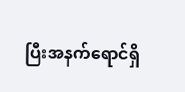ပြီးအနက်ရောင်ရှိ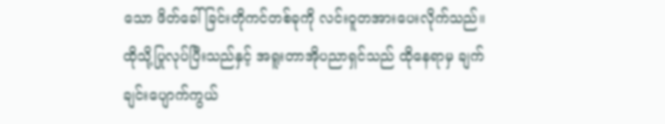သော ဖိတ်ခေါ်ခြင်းတိုကင်တစ်ခုကို လင်းဝူတအားပေးလိုက်သည်။
ထိုသို့ပြုလုပ်ပြီးသည်နှင့် အရူးတာအိုပညာရှင်သည် ထိုနေရာမှ ချက်ချင်းပျောက်ကွယ်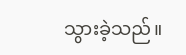သွားခဲ့သည်။